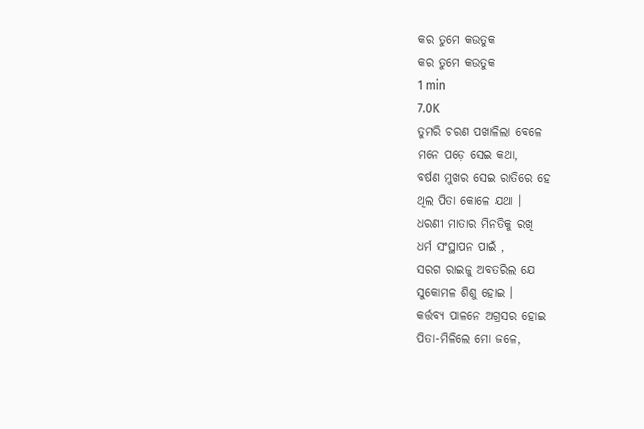କର ତୁମେ କଉତୁକ
କର ତୁମେ କଉତୁକ
1 min
7.0K
ତୁମରି ଚରଣ ପଖାଳିଲା ବେଳେ
ମନେ ପଡ଼େ ସେଇ କଥା,
ବର୍ଷଣ ମୁଖର ସେଇ ରାତିରେ ହେ
ଥିଲ ପିତା କୋଳେ ଯଥା ।
ଧରଣୀ ମାତାର ମିନତିକୁ ରଖି
ଧର୍ମ ସଂସ୍ଥାପନ ପାଇଁ ,
ସରଗ ରାଇଜୁ ଅବତରିଲ ଯେ
ସୁକୋମଳ ଶିଶୁ ହୋଇ ।
କର୍ତ୍ତବ୍ୟ ପାଳନେ ଅଗ୍ରସର ହୋଇ
ପିତା-ମିଳିଲେ ମୋ ଜଳେ,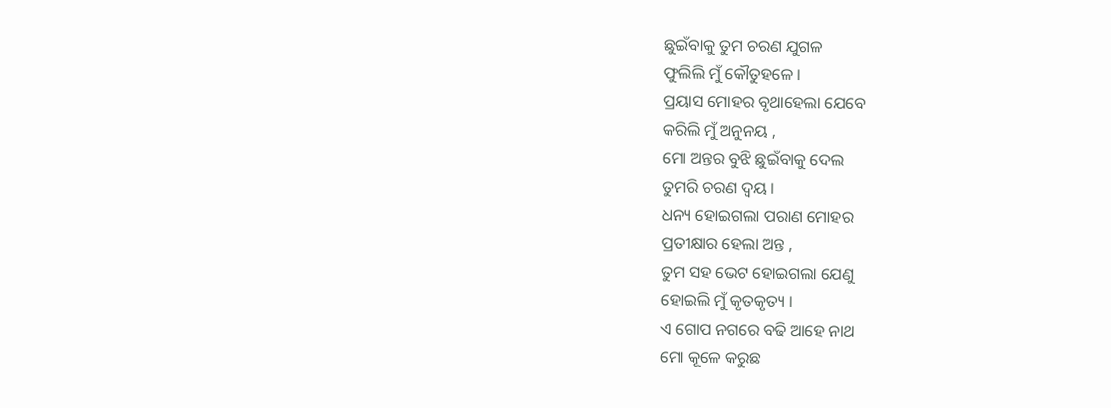ଛୁଇଁବାକୁ ତୁମ ଚରଣ ଯୁଗଳ
ଫୁଲିଲି ମୁଁ କୌତୁହଳେ ।
ପ୍ରୟାସ ମୋହର ବୃଥାହେଲା ଯେବେ
କରିଲି ମୁଁ ଅନୁନୟ ,
ମୋ ଅନ୍ତର ବୁଝି ଛୁଇଁବାକୁ ଦେଲ
ତୁମରି ଚରଣ ଦ୍ବୟ ।
ଧନ୍ୟ ହୋଇଗଲା ପରାଣ ମୋହର
ପ୍ରତୀକ୍ଷାର ହେଲା ଅନ୍ତ ,
ତୁମ ସହ ଭେଟ ହୋଇଗଲା ଯେଣୁ
ହୋଇଲି ମୁଁ କୃତକୃତ୍ୟ ।
ଏ ଗୋପ ନଗରେ ବଢି ଆହେ ନାଥ
ମୋ କୂଳେ କରୁଛ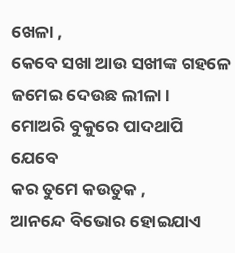ଖେଳା ,
କେବେ ସଖା ଆଉ ସଖୀଙ୍କ ଗହଳେ
ଜମେଇ ଦେଉଛ ଲୀଳା ।
ମୋଅରି ବୁକୁରେ ପାଦଥାପି ଯେବେ
କର ତୁମେ କଉତୁକ ,
ଆନନ୍ଦେ ବିଭୋର ହୋଇଯାଏ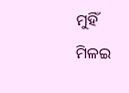ମୁହିଁ
ମିଳଇ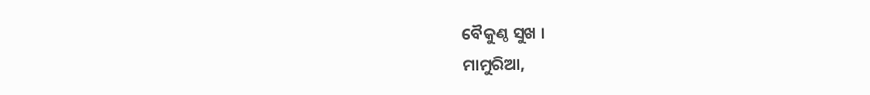ବୈକୁଣ୍ଠ ସୁଖ ।
ମାମୁରିଆ,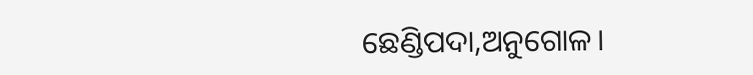ଛେଣ୍ଡିପଦା,ଅନୁଗୋଳ।